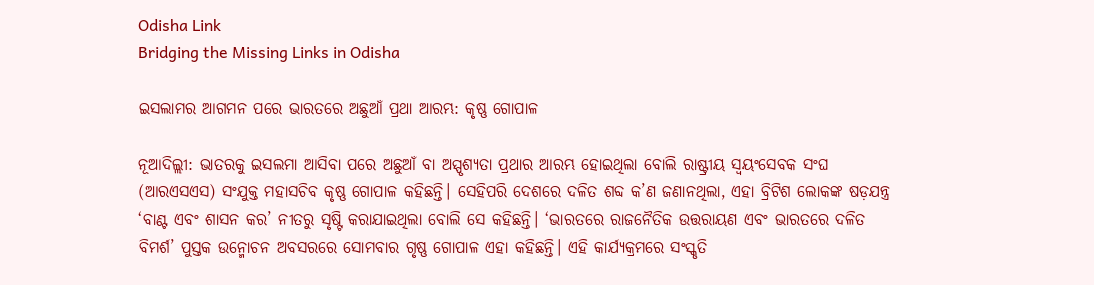Odisha Link
Bridging the Missing Links in Odisha

ଇସଲାମର ଆଗମନ ପରେ ଭାରତରେ ଅଛୁଆଁ ପ୍ରଥା ଆରମ୍ଭ: କୃଷ୍ଣ ଗୋପାଳ

ନୂଆଦିଲ୍ଲୀ: ଭାତରକୁ ଇସଲମା ଆସିବା ପରେ ଅଛୁଆଁ ବା ଅସ୍ପୃଶ୍ୟତା ପ୍ରଥାର ଆରମ୍ଭ ହୋଇଥିଲା ବୋଲି ରାଷ୍ଟ୍ରୀୟ ସ୍ୱୟଂସେବକ ସଂଘ (ଆରଏସଏସ) ସଂଯୁକ୍ତ ମହାସଚିବ କୃଷ୍ଣ ଗୋପାଳ କହିଛନ୍ତି। ସେହିପରି ଦେଶରେ ଦଳିତ ଶବ୍ଦ କ’ଣ ଜଣାନଥିଲା, ଏହା ବ୍ରିଟିଶ ଲୋକଙ୍କ ଷଡ଼ଯନ୍ତ୍ର ‘ବାଣ୍ଟ ଏବଂ ଶାସନ କର’ ନୀତରୁ ସୃଷ୍ଟି କରାଯାଇଥିଲା ବୋଲି ସେ କହିଛନ୍ତି। ‘ଭାରତରେ ରାଜନୈତିକ ଉତ୍ତରାୟଣ ଏବଂ ଭାରତରେ ଦଳିତ ବିମର୍ଶ’ ପୁସ୍ତକ ଉନ୍ମୋଚନ ଅବସରରେ ସୋମବାର ଗୃଷ୍ଣ ଗୋପାଳ ଏହା କହିଛନ୍ତି। ଏହି କାର୍ଯ୍ୟକ୍ରମରେ ସଂସ୍କୃତି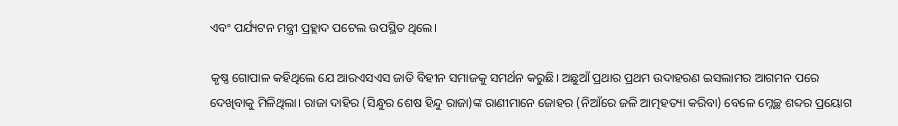ଏବଂ ପର୍ଯ୍ୟଟନ ମନ୍ତ୍ରୀ ପ୍ରହ୍ଲାଦ ପଟେଲ ଉପସ୍ଥିତ ଥିଲେ।

କୃଷ୍ଣ ଗୋପାଳ କହିଥିଲେ ଯେ ଆରଏସଏସ ଜାତି ବିହୀନ ସମାଜକୁ ସମର୍ଥନ କରୁଛି। ଅଛୁଆଁ ପ୍ରଥାର ପ୍ରଥମ ଉଦାହରଣ ଇସଲାମର ଆଗମନ ପରେ ଦେଖିବାକୁ ମିଳିଥିଲା। ରାଜା ଦାହିର (ସିନ୍ଧୁର ଶେଷ ହିନ୍ଦୁ ରାଜା)ଙ୍କ ରାଣୀମାନେ ଜୋହର (ନିଆଁରେ ଜଳି ଆତ୍ମହତ୍ୟା କରିବା) ବେଳେ ମ୍ଲେଚ୍ଛ ଶବ୍ଦର ପ୍ରୟୋଗ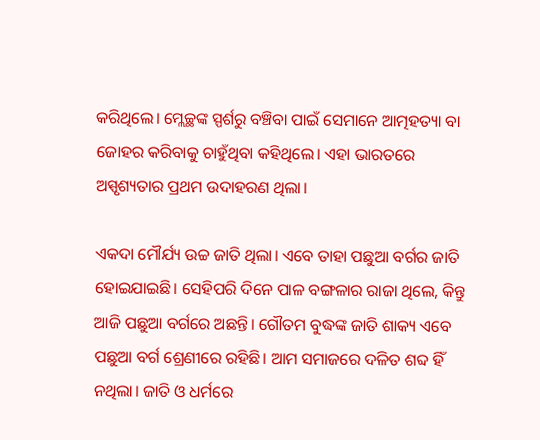କରିଥିଲେ। ମ୍ଲେଚ୍ଛଙ୍କ ସ୍ପର୍ଶରୁ ବଞ୍ଚିବା ପାଇଁ ସେମାନେ ଆତ୍ମହତ୍ୟା ବା ଜୋହର କରିବାକୁ ଚାହୁଁଥିବା କହିଥିଲେ। ଏହା ଭାରତରେ ଅସ୍ପୃଶ୍ୟତାର ପ୍ରଥମ ଉଦାହରଣ ଥିଲା।

ଏକଦା ମୌର୍ଯ୍ୟ ଉଚ୍ଚ ଜାତି ଥିଲା। ଏବେ ତାହା ପଛୁଆ ବର୍ଗର ଜାତି ହୋଇଯାଇଛି। ସେହିପରି ଦିନେ ପାଳ ବଙ୍ଗଳାର ରାଜା ଥିଲେ, କିନ୍ତୁ ଆଜି ପଛୁଆ ବର୍ଗରେ ଅଛନ୍ତି। ଗୌତମ ବୁଦ୍ଧଙ୍କ ଜାତି ଶାକ୍ୟ ଏବେ ପଛୁଆ ବର୍ଗ ଶ୍ରେଣୀରେ ରହିଛି। ଆମ ସମାଜରେ ଦଳିତ ଶବ୍ଦ ହିଁ ନଥିଲା। ଜାତି ଓ ଧର୍ମରେ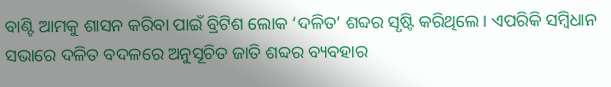ବାଣ୍ଟି ଆମକୁ ଶାସନ କରିବା ପାଇଁ ବ୍ରିଟିଶ ଲୋକ ‘ଦଳିତ’ ଶବ୍ଦର ସୃଷ୍ଟି କରିଥିଲେ। ଏପରିକି ସମ୍ବିଧାନ ସଭାରେ ଦଳିତ ବଦଳରେ ଅନୁସୂଚିତ ଜାତି ଶବ୍ଦର ବ୍ୟବହାର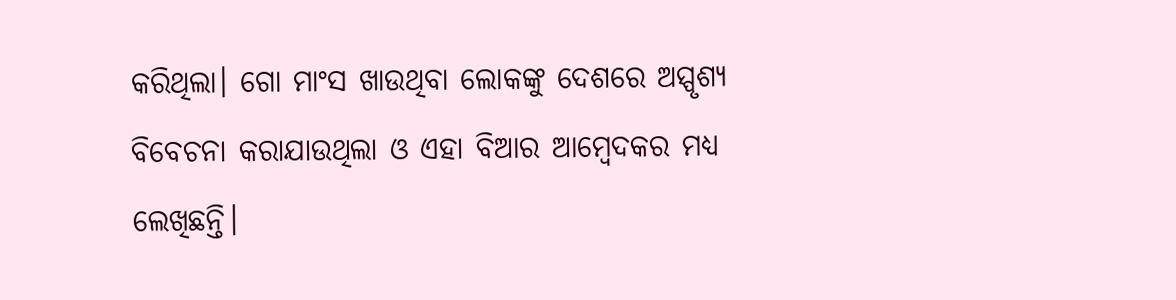କରିଥିଲା। ଗୋ ମାଂସ ଖାଉଥିବା ଲୋକଙ୍କୁ ଦେଶରେ ଅସ୍ପୃଶ୍ୟ ବିବେଚନା କରାଯାଉଥିଲା ଓ ଏହା ବିଆର ଆମ୍ବେଦକର ମଧ୍ୟ ଲେଖିଛନ୍ତି।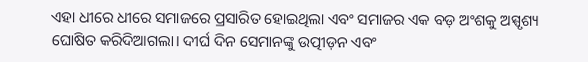ଏହା ଧୀରେ ଧୀରେ ସମାଜରେ ପ୍ରସାରିତ ହୋଇଥିଲା ଏବଂ ସମାଜର ଏକ ବଡ଼ ଅଂଶକୁ ଅସ୍ପୃଶ୍ୟ ଘୋଷିତ କରିଦିଆଗଲା। ଦୀର୍ଘ ଦିନ ସେମାନଙ୍କୁ ଉତ୍ପୀଡ଼ନ ଏବଂ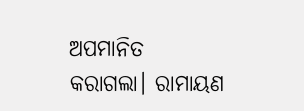ଅପମାନିତ କରାଗଲା। ରାମାୟଣ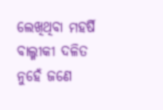ଲେଖିଥିବା ମହର୍ଷି ବାଲ୍ମୀକୀ ଦଳିତ ନୁହେଁ ଜଣେ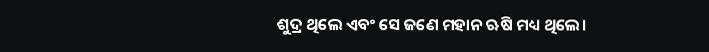ଶୁଦ୍ର ଥିଲେ ଏବଂ ସେ ଜଣେ ମହାନ ଋଷି ମଧ୍ୟ ଥିଲେ।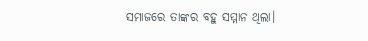ସମାଜରେ ତାଙ୍କର ବହୁ ସମ୍ମାନ ଥିଲା।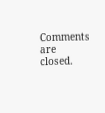Comments are closed.